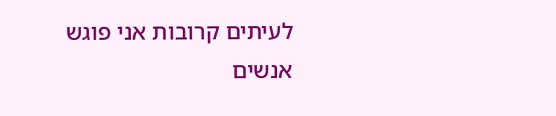לעיתים קרובות אני פוגש אנשים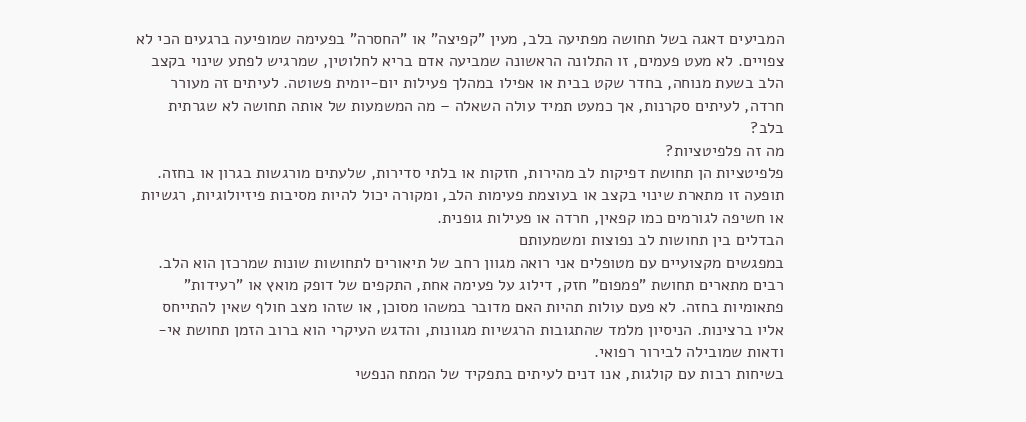המביעים דאגה בשל תחושה מפתיעה בלב, מעין "קפיצה" או "החסרה" בפעימה שמופיעה ברגעים הכי לא צפויים. לא מעט פעמים, זו התלונה הראשונה שמביעה אדם בריא לחלוטין, שמרגיש לפתע שינוי בקצב הלב בשעת מנוחה, בחדר שקט בבית או אפילו במהלך פעילות יום-יומית פשוטה. לעיתים זה מעורר חרדה, לעיתים סקרנות, אך כמעט תמיד עולה השאלה – מה המשמעות של אותה תחושה לא שגרתית בלב?
מה זה פלפיטציות?
פלפיטציות הן תחושת דפיקות לב מהירות, חזקות או בלתי סדירות, שלעתים מורגשות בגרון או בחזה. תופעה זו מתארת שינוי בקצב או בעוצמת פעימות הלב, ומקורה יכול להיות מסיבות פיזיולוגיות, רגשיות או חשיפה לגורמים כמו קפאין, חרדה או פעילות גופנית.
הבדלים בין תחושות לב נפוצות ומשמעותם
במפגשים מקצועיים עם מטופלים אני רואה מגוון רחב של תיאורים לתחושות שונות שמרכזן הוא הלב. רבים מתארים תחושת "פמפום" חזק, דילוג על פעימה אחת, התקפים של דופק מואץ או "רעידות" פתאומיות בחזה. לא פעם עולות תהיות האם מדובר במשהו מסוכן, או שזהו מצב חולף שאין להתייחס אליו ברצינות. הניסיון מלמד שהתגובות הרגשיות מגוונות, והדגש העיקרי הוא ברוב הזמן תחושת אי-ודאות שמובילה לבירור רפואי.
בשיחות רבות עם קולגות, אנו דנים לעיתים בתפקיד של המתח הנפשי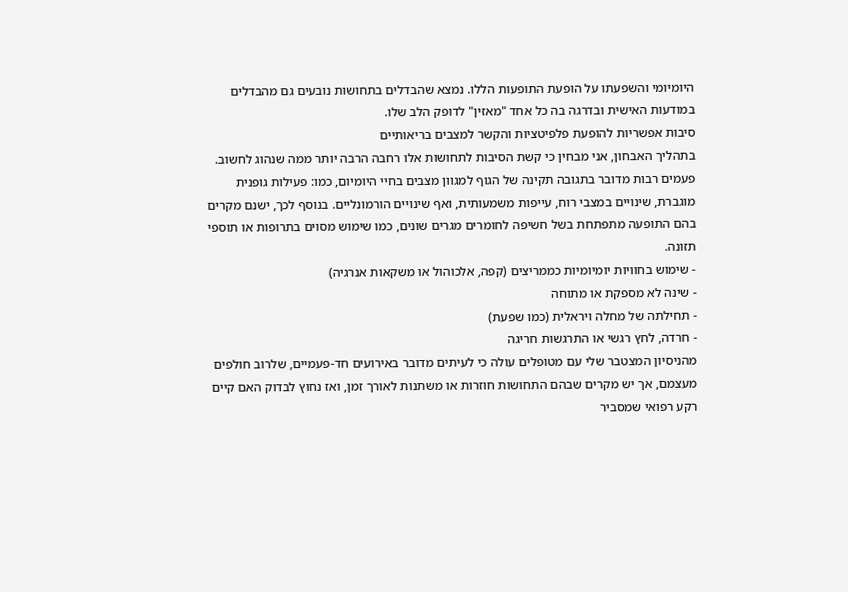היומיומי והשפעתו על הופעת התופעות הללו. נמצא שהבדלים בתחושות נובעים גם מהבדלים במודעות האישית ובדרגה בה כל אחד "מאזין" לדופק הלב שלו.
סיבות אפשריות להופעת פלפיטציות והקשר למצבים בריאותיים
בתהליך האבחון, אני מבחין כי קשת הסיבות לתחושות אלו רחבה הרבה יותר ממה שנהוג לחשוב. פעמים רבות מדובר בתגובה תקינה של הגוף למגוון מצבים בחיי היומיום, כמו: פעילות גופנית מוגברת, שינויים במצבי רוח, עייפות משמעותית, ואף שינויים הורמונליים. בנוסף לכך, ישנם מקרים בהם התופעה מתפתחת בשל חשיפה לחומרים מגרים שונים, כמו שימוש מסוים בתרופות או תוספי תזונה.
- שימוש בחוויות יומיומיות כממריצים (קפה, אלכוהול או משקאות אנרגיה)
- שינה לא מספקת או מתוחה
- תחילתה של מחלה ויראלית (כמו שפעת)
- חרדה, לחץ רגשי או התרגשות חריגה
מהניסיון המצטבר שלי עם מטופלים עולה כי לעיתים מדובר באירועים חד-פעמיים, שלרוב חולפים מעצמם, אך יש מקרים שבהם התחושות חוזרות או משתנות לאורך זמן, ואז נחוץ לבדוק האם קיים רקע רפואי שמסביר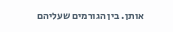אותן. בין הגורמים שעליהם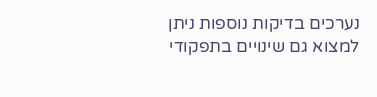נערכים בדיקות נוספות ניתן למצוא גם שינויים בתפקודי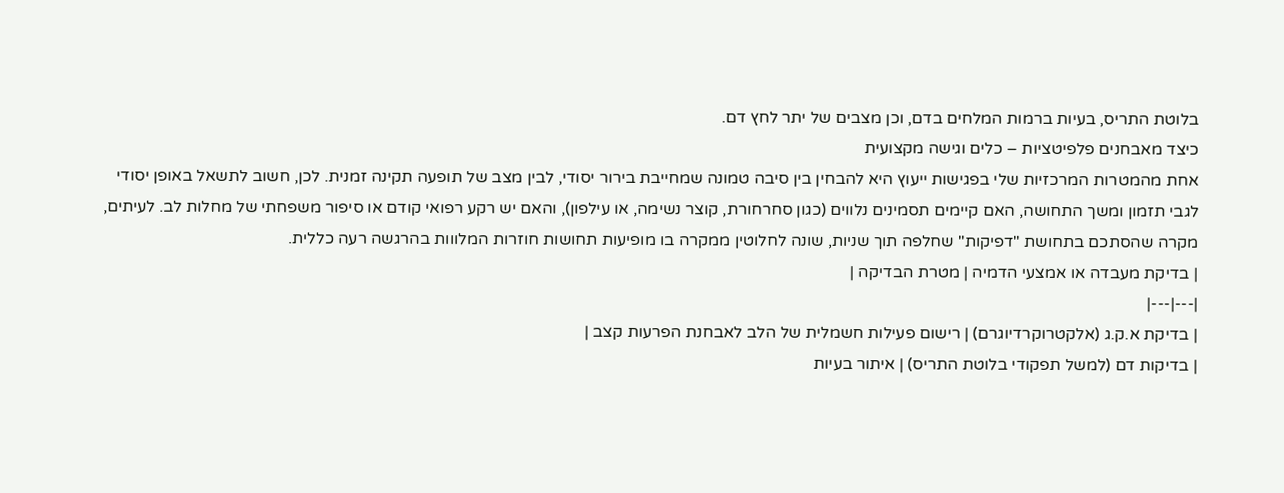בלוטת התריס, בעיות ברמות המלחים בדם, וכן מצבים של יתר לחץ דם.
כיצד מאבחנים פלפיטציות – כלים וגישה מקצועית
אחת מהמטרות המרכזיות שלי בפגישות ייעוץ היא להבחין בין סיבה טמונה שמחייבת בירור יסודי, לבין מצב של תופעה תקינה זמנית. לכן, חשוב לתשאל באופן יסודי לגבי תזמון ומשך התחושה, האם קיימים תסמינים נלווים (כגון סחרחורת, קוצר נשימה, או עילפון), והאם יש רקע רפואי קודם או סיפור משפחתי של מחלות לב. לעיתים, מקרה שהסתכם בתחושת "דפיקות" שחלפה תוך שניות, שונה לחלוטין ממקרה בו מופיעות תחושות חוזרות המלווות בהרגשה רעה כללית.
| בדיקת מעבדה או אמצעי הדמיה | מטרת הבדיקה |
|---|---|
| בדיקת א.ק.ג (אלקטרוקרדיוגרם) | רישום פעילות חשמלית של הלב לאבחנת הפרעות קצב |
| בדיקות דם (למשל תפקודי בלוטת התריס) | איתור בעיות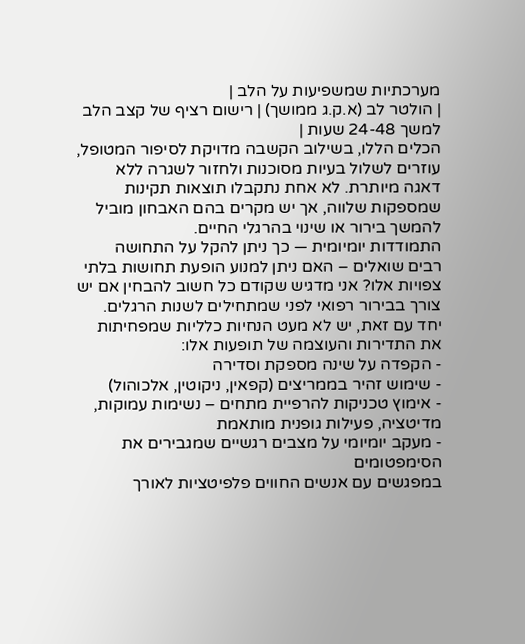מערכתיות שמשפיעות על הלב |
| הולטר לב (א.ק.ג ממושך) | רישום רציף של קצב הלב למשך 24-48 שעות |
הכלים הללו, בשילוב הקשבה מדויקת לסיפור המטופל, עוזרים לשלול בעיות מסוכנות ולחזור לשגרה ללא דאגה מיותרת. לא אחת נתקבלו תוצאות תקינות שמספקות שלווה, אך יש מקרים בהם האבחון מוביל להמשך בירור או שינוי בהרגלי החיים.
התמודדות יומיומית — כך ניתן להקל על התחושה
רבים שואלים – האם ניתן למנוע הופעת תחושות בלתי צפויות אלו? אני מדגיש שקודם כל חשוב להבחין אם יש צורך בבירור רפואי לפני שמתחילים לשנות הרגלים. יחד עם זאת, יש לא מעט הנחיות כלליות שמפחיתות את התדירות והעוצמה של תופעות אלו:
- הקפדה על שינה מספקת וסדירה
- שימוש זהיר בממריצים (קפאין, ניקוטין, אלכוהול)
- אימוץ טכניקות להרפיית מתחים – נשימות עמוקות, מדיטציה, פעילות גופנית מותאמת
- מעקב יומיומי על מצבים רגשיים שמגבירים את הסימפטומים
במפגשים עם אנשים החווים פלפיטציות לאורך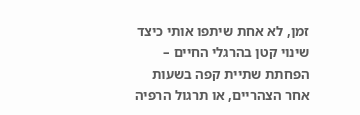זמן, לא אחת שיתפו אותי כיצד שינוי קטן בהרגלי החיים – הפחתת שתיית קפה בשעות אחר הצהריים, או תרגול הרפיה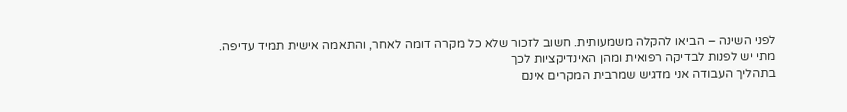לפני השינה – הביאו להקלה משמעותית. חשוב לזכור שלא כל מקרה דומה לאחר, והתאמה אישית תמיד עדיפה.
מתי יש לפנות לבדיקה רפואית ומהן האינדיקציות לכך
בתהליך העבודה אני מדגיש שמרבית המקרים אינם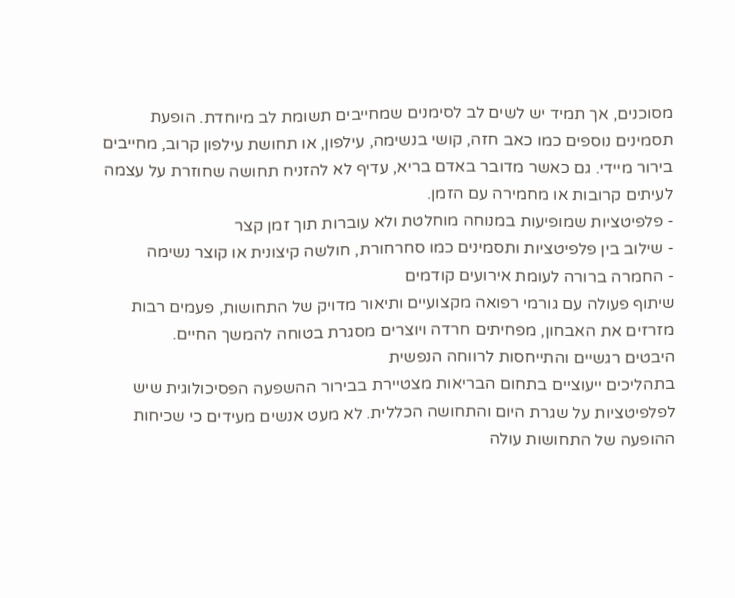מסוכנים, אך תמיד יש לשים לב לסימנים שמחייבים תשומת לב מיוחדת. הופעת תסמינים נוספים כמו כאב חזה, קושי בנשימה, עילפון, או תחושת עילפון קרוב, מחייבים בירור מיידי. גם כאשר מדובר באדם בריא, עדיף לא להזניח תחושה שחוזרת על עצמה לעיתים קרובות או מחמירה עם הזמן.
- פלפיטציות שמופיעות במנוחה מוחלטת ולא עוברות תוך זמן קצר
- שילוב בין פלפיטציות ותסמינים כמו סחרחורת, חולשה קיצונית או קוצר נשימה
- החמרה ברורה לעומת אירועים קודמים
שיתוף פעולה עם גורמי רפואה מקצועיים ותיאור מדויק של התחושות, פעמים רבות מזרזים את האבחון, מפחיתים חרדה ויוצרים מסגרת בטוחה להמשך החיים.
היבטים רגשיים והתייחסות לרווחה הנפשית
בתהליכים ייעוציים בתחום הבריאות מצטיירת בבירור ההשפעה הפסיכולוגית שיש לפלפיטציות על שגרת היום והתחושה הכללית. לא מעט אנשים מעידים כי שכיחות ההופעה של התחושות עולה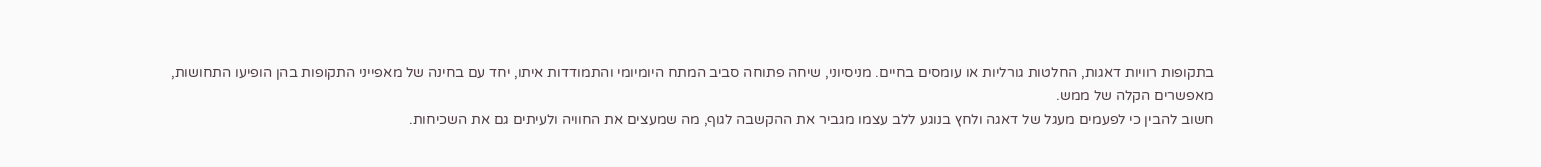בתקופות רוויות דאגות, החלטות גורליות או עומסים בחיים. מניסיוני, שיחה פתוחה סביב המתח היומיומי והתמודדות איתו, יחד עם בחינה של מאפייני התקופות בהן הופיעו התחושות, מאפשרים הקלה של ממש.
חשוב להבין כי לפעמים מעגל של דאגה ולחץ בנוגע ללב עצמו מגביר את ההקשבה לגוף, מה שמעצים את החוויה ולעיתים גם את השכיחות.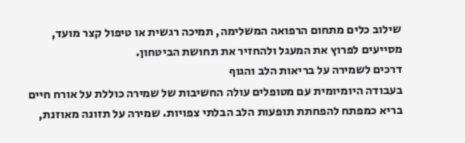שילוב כלים מתחום הרפואה המשלימה, תמיכה רגשית או טיפול קצר מועד, מסייעים לפרוץ את המעגל ולהחזיר את תחושת הביטחון.
דרכים לשמירה על בריאות הלב והגוף
בעבודה היומיומית עם מטופלים עולה החשיבות של שמירה כוללת על אורח חיים בריא כמפתח להפחתת תופעות הלב הבלתי צפויות. שמירה על תזונה מאוזנת,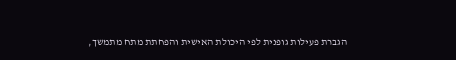הגברת פעילות גופנית לפי היכולת האישית והפחתת מתח מתמשך,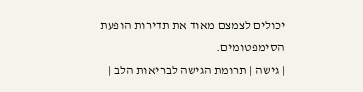יכולים לצמצם מאוד את תדירות הופעת הסימפטומים.
| גישה | תרומת הגישה לבריאות הלב |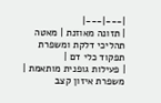|---|---|
| תזונה מאוזנת | מאטה תהליכי דלקת ומשפרת תפקוד כלי דם |
| פעילות גופנית מותאמת | משפרת איזון קצב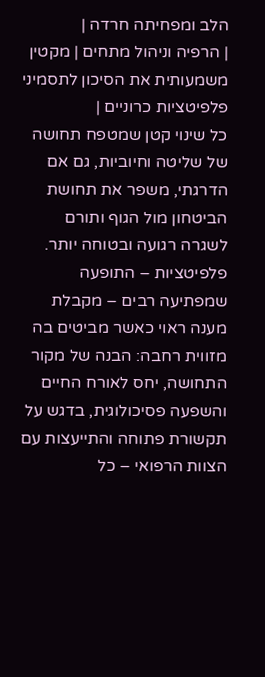הלב ומפחיתה חרדה |
| הרפיה וניהול מתחים | מקטין משמעותית את הסיכון לתסמיני פלפיטציות כרוניים |
כל שינוי קטן שמטפח תחושה של שליטה וחיוביות, גם אם הדרגתי, משפר את תחושת הביטחון מול הגוף ותורם לשגרה רגועה ובטוחה יותר.
פלפיטציות – התופעה שמפתיעה רבים – מקבלת מענה ראוי כאשר מביטים בה מזווית רחבה: הבנה של מקור התחושה, יחס לאורח החיים והשפעה פסיכולוגית, בדגש על תקשורת פתוחה והתייעצות עם הצוות הרפואי – כל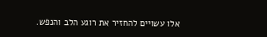אלו עשויים להחזיר את רוגע הלב והנפש.